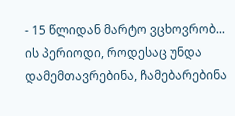- 15 წლიდან მარტო ვცხოვრობ... ის პერიოდი, როდესაც უნდა დამემთავრებინა, ჩამებარებინა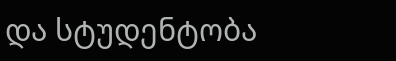და სტუდენტობა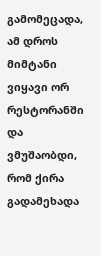გამომეცადა, ამ დროს მიმტანი ვიყავი ორ რესტორანში და ვმუშაობდი, რომ ქირა გადამეხადა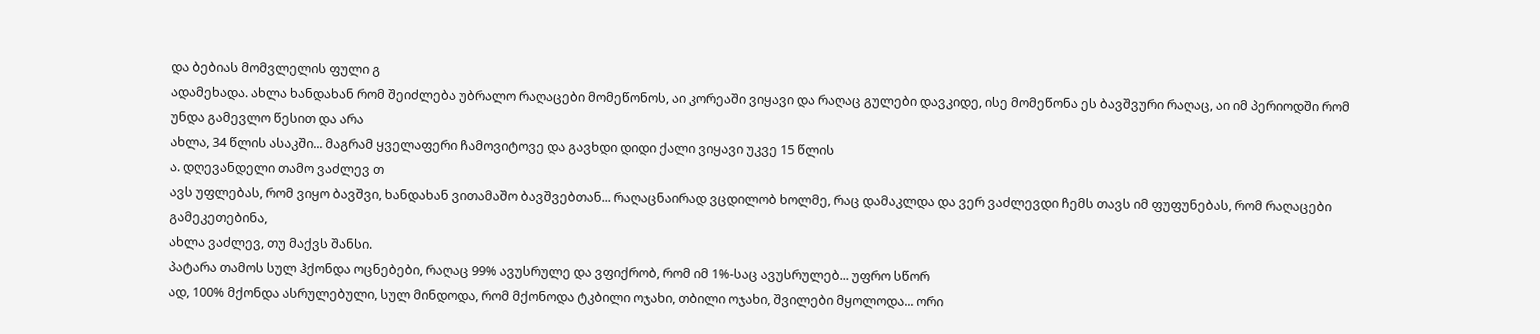და ბებიას მომვლელის ფული გ
ადამეხადა. ახლა ხანდახან რომ შეიძლება უბრალო რაღაცები მომეწონოს, აი კორეაში ვიყავი და რაღაც გულები დავკიდე, ისე მომეწონა ეს ბავშვური რაღაც, აი იმ პერიოდში რომ უნდა გამევლო წესით და არა
ახლა, 34 წლის ასაკში... მაგრამ ყველაფერი ჩამოვიტოვე და გავხდი დიდი ქალი ვიყავი უკვე 15 წლის
ა. დღევანდელი თამო ვაძლევ თ
ავს უფლებას, რომ ვიყო ბავშვი, ხანდახან ვითამაშო ბავშვებთან... რაღაცნაირად ვცდილობ ხოლმე, რაც დამაკლდა და ვერ ვაძლევდი ჩემს თავს იმ ფუფუნებას, რომ რაღაცები გამეკეთებინა,
ახლა ვაძლევ, თუ მაქვს შანსი.
პატარა თამოს სულ ჰქონდა ოცნებები, რაღაც 99% ავუსრულე და ვფიქრობ, რომ იმ 1%-საც ავუსრულებ... უფრო სწორ
ად, 100% მქონდა ასრულებული, სულ მინდოდა, რომ მქონოდა ტკბილი ოჯახი, თბილი ოჯახი, შვილები მყოლოდა... ორი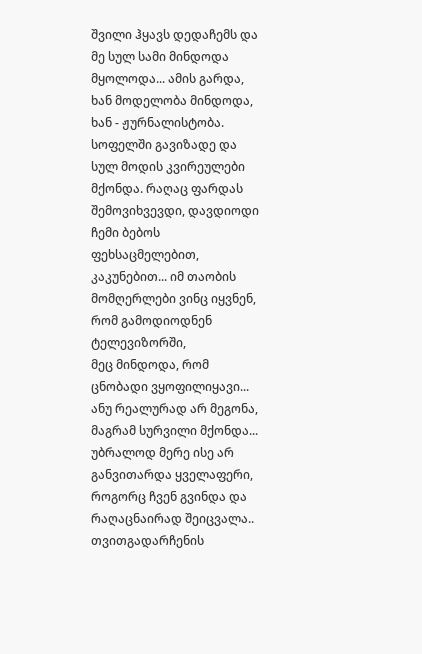შვილი ჰყავს დედაჩემს და მე სულ სამი მინდოდა მყოლოდა... ამის გარდა, ხან მოდელობა მინდოდა, ხან - ჟურნალისტობა. სოფელში გავიზადე და სულ მოდის კვირეულები მქონდა. რაღაც ფარდას შემოვიხვევდი, დავდიოდი ჩემი ბებოს ფეხსაცმელებით, კაკუნებით... იმ თაობის მომღერლები ვინც იყვნენ, რომ გამოდიოდნენ ტელევიზორში,
მეც მინდოდა, რომ ცნობადი ვყოფილიყავი... ანუ რეალურად არ მეგონა, მაგრამ სურვილი მქონდა... უბრალოდ მერე ისე არ განვითარდა ყველაფერი, როგორც ჩვენ გვინდა და რაღაცნაირად შეიცვალა.. თვითგადარჩენის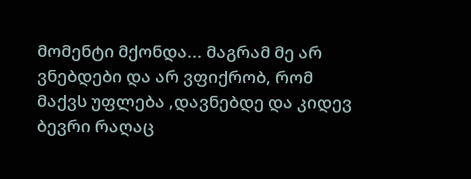მომენტი მქონდა... მაგრამ მე არ ვნებდები და არ ვფიქრობ, რომ მაქვს უფლება ,დავნებდე და კიდევ ბევრი რაღაც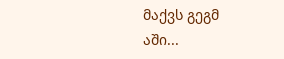მაქვს გეგმ
აში...